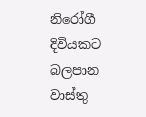නිරෝගී දිවියකට බලපාන වාස්තු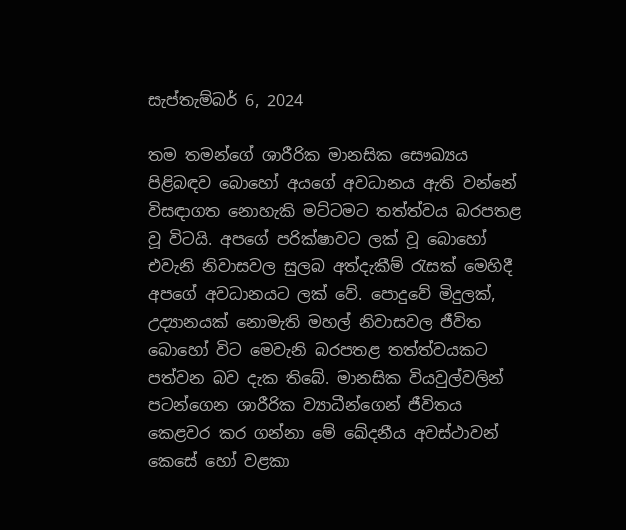සැප්තැම්බර් 6, 2024

තම තමන්ගේ ශාරීරික මානසික සෞඛ්‍යය පිළිබඳව බොහෝ අයගේ අවධානය ඇති වන්නේ විසඳාගත නොහැකි මට්ටමට තත්ත්වය බරපතළ වූ විටයි. අපගේ පරික්ෂාවට ලක් වූ බොහෝ එවැනි නිවාසවල සුලබ අත්දැකීම් රැසක් මෙහිදී අපගේ අවධානයට ලක් වේ. පොදුවේ මිදුලක්, උද්‍යානයක් නොමැති මහල් නිවාසවල ජීවිත බොහෝ විට මෙවැනි බරපතළ තත්ත්වයකට පත්වන බව දැක තිබේ. මානසික වියවුල්වලින් පටන්ගෙන ශාරීරික ව්‍යාධීන්ගෙන් ජීවිතය කෙළවර කර ගන්නා මේ ඛේදනීය අවස්ථාවන් කෙසේ හෝ වළකා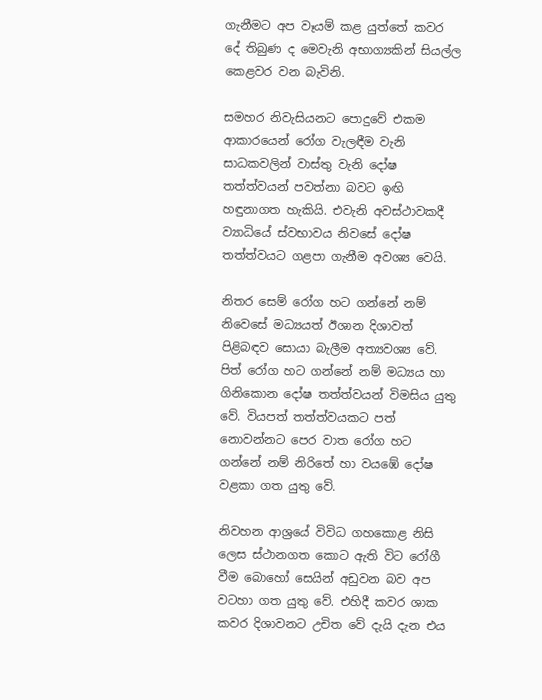ගැනීමට අප වෑයම් කළ යුත්තේ කවර දේ තිබුණ ද මෙවැනි අභාග්‍යකින් සියල්ල කෙළවර වන බැවිනි.

සමහර නිවැසියනට පොදුවේ එකම ආකාරයෙන් රෝග වැලඳීම වැනි සාධකවලින් වාස්තු වැනි දෝෂ තත්ත්වයන් පවත්නා බවට ඉඟි හඳුනාගත හැකියි. එවැනි අවස්ථාවකදී ව්‍යාධියේ ස්වභාවය නිවසේ දෝෂ තත්ත්වයට ගළපා ගැනීම අවශ්‍ය වෙයි.

නිතර සෙම් රෝග හට ගන්නේ නම් නිවෙසේ මධ්‍යයත් ඊශාන දිශාවත් පිළිබඳව සොයා බැලීම අත්‍යවශ්‍ය වේ. පිත් රෝග හට ගන්නේ නම් මධ්‍යය හා ගිනිකොන දෝෂ තත්ත්වයන් විමසිය යුතු වේ. වියපත් තත්ත්වයකට පත් නොවන්නට පෙර වාත රෝග හට ගන්නේ නම් නිරිතේ හා වයඹේ දෝෂ වළකා ගත යුතු වේ.

නිවහන ආශ්‍රයේ විවිධ ගහකොළ නිසි ලෙස ස්ථානගත කොට ඇති විට රෝගී වීම බොහෝ සෙයින් අඩුවන බව අප වටහා ගත යුතු වේ. එහිදී කවර ශාක කවර දිශාවනට උචිත වේ දැයි දැන එය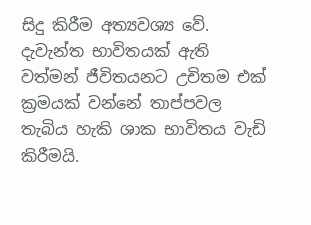සිදු කිරීම අත්‍යවශ්‍ය වේ. දැවැන්ත භාවිතයක් ඇති වත්මන් ජීවිතයනට උචිතම එක් ක්‍රමයක් වන්නේ තාප්පවල තැබිය හැකි ශාක භාවිතය වැඩි කිරීමයි.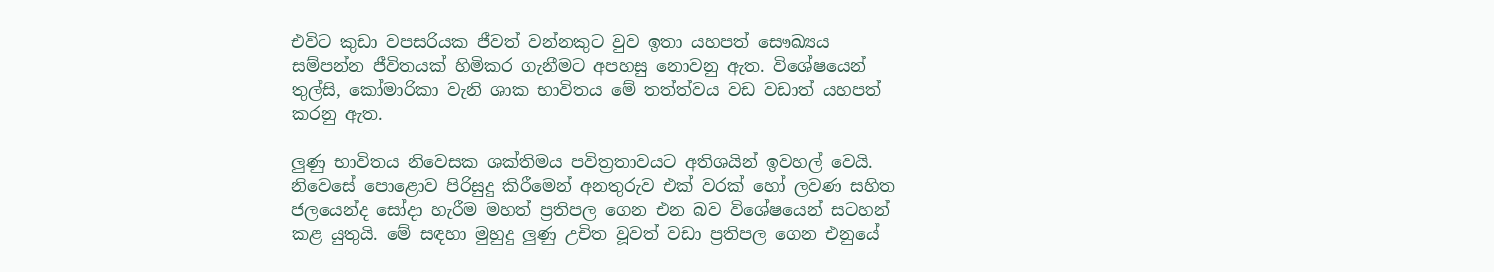එවිට කුඩා වපසරියක ජීවත් වන්නකුට වුව ඉතා යහපත් සෞඛ්‍යය සම්පන්න ජීවිතයක් හිමිකර ගැනීමට අපහසු නොවනු ඇත. විශේෂයෙන් තුල්සි, කෝමාරිකා වැනි ශාක භාවිතය මේ තත්ත්වය වඩ වඩාත් යහපත් කරනු ඇත.

ලුණු භාවිතය නිවෙසක ශක්තිමය පවිත්‍රතාවයට අතිශයින් ඉවහල් වෙයි. නිවෙසේ පොළොව පිරිසුදු කිරීමෙන් අනතුරුව එක් වරක් හෝ ලවණ සහිත ජලයෙන්ද සෝදා හැරීම මහත් ප්‍රතිපල ගෙන එන බව විශේෂයෙන් සටහන් කළ යුතුයි. මේ සඳහා මුහුදු ලුණු උචිත වූවත් වඩා ප්‍රතිපල ගෙන එනුයේ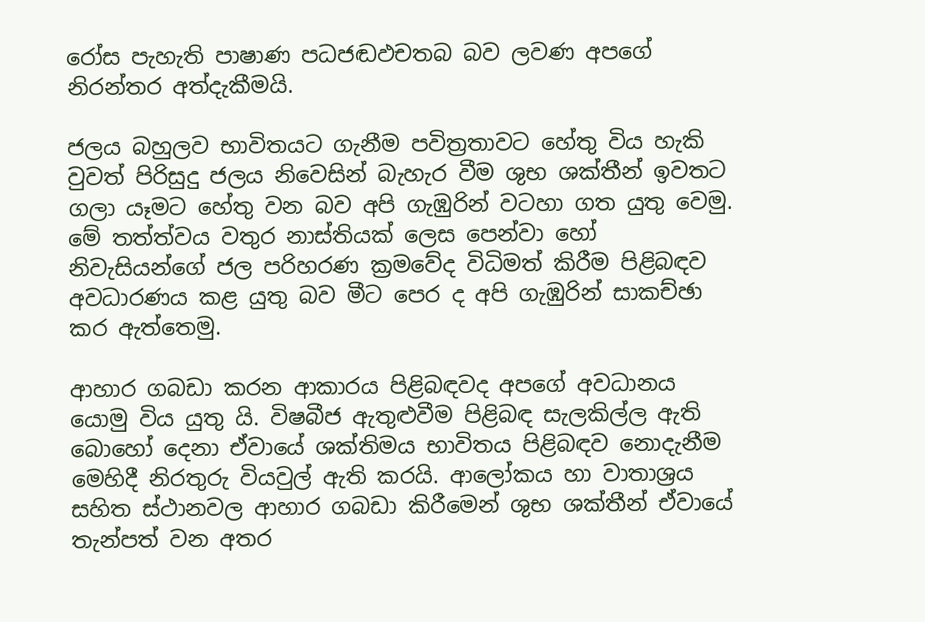රෝස පැහැති පාෂාණ පධජඬඵචතබ බව ලවණ අපගේ නිරන්තර අත්දැකීමයි.

ජලය බහුලව භාවිතයට ගැනීම පවිත්‍රතාවට හේතු විය හැකි වුවත් පිරිසුදු ජලය නිවෙසින් බැහැර වීම ශුභ ශක්තීන් ඉවතට ගලා යෑමට හේතු වන බව අපි ගැඹුරින් වටහා ගත යුතු වෙමු. මේ තත්ත්වය වතුර නාස්තියක් ලෙස පෙන්වා හෝ නිවැසියන්ගේ ජල පරිහරණ ක්‍රමවේද විධිමත් කිරීම පිළිබඳව අවධාරණය කළ යුතු බව මීට පෙර ද අපි ගැඹුරින් සාකච්ඡා කර ඇත්තෙමු.

ආහාර ගබඩා කරන ආකාරය පිළිබඳවද අපගේ අවධානය යොමු විය යුතු යි. විෂබීජ ඇතුළුවීම පිළිබඳ සැලකිල්ල ඇති බොහෝ දෙනා ඒවායේ ශක්තිමය භාවිතය පිළිබඳව නොදැනීම මෙහිදී නිරතුරු වියවුල් ඇති කරයි. ආලෝකය හා වාතාශ්‍රය සහිත ස්ථානවල ආහාර ගබඩා කිරීමෙන් ශුභ ශක්තීන් ඒවායේ තැන්පත් වන අතර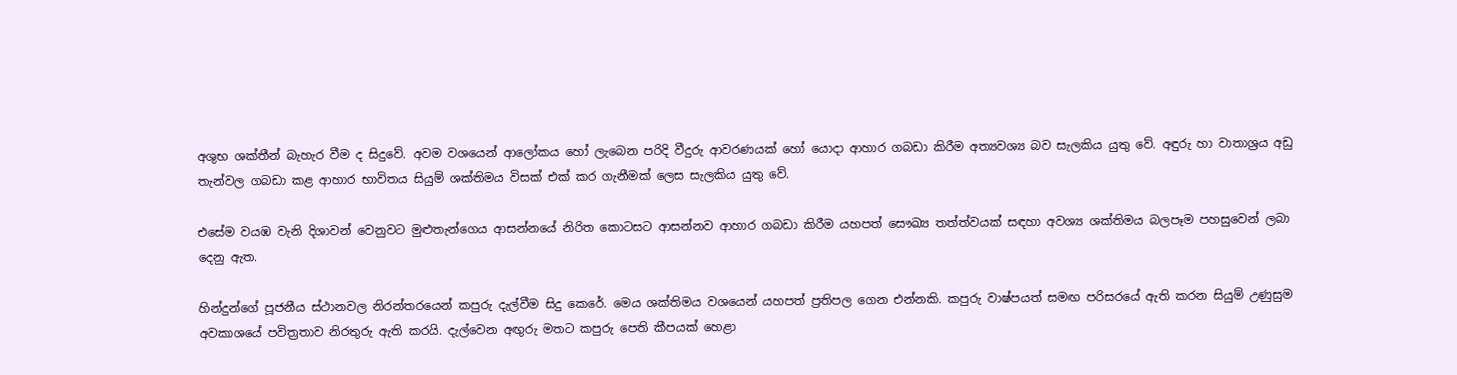අශුභ ශක්තීන් බැහැර වීම ද සිදුවේ. අවම වශයෙන් ආලෝකය හෝ ලැබෙන පරිදි වීදුරු ආවරණයක් හෝ යොදා ආහාර ගබඩා කිරීම අත්‍යවශ්‍ය බව සැලකිය යුතු වේ. අඳුරු හා වාතාශ්‍රය අඩු තැන්වල ගබඩා කළ ආහාර භාවිතය සියුම් ශක්තිමය විසක් එක් කර ගැනීමක් ලෙස සැලකිය යුතු වේ.

එසේම වයඹ වැනි දිශාවන් වෙනුවට මුළුතැන්ගෙය ආසන්නයේ නිරිත කොටසට ආසන්නව ආහාර ගබඩා කිරීම යහපත් සෞඛ්‍ය තත්ත්වයක් සඳහා අවශ්‍ය ශක්තිමය බලපෑම පහසුවෙන් ලබා දෙනු ඇත.

හින්දුන්ගේ පූජනීය ස්ථානවල නිරන්තරයෙන් කපුරු දැල්වීම සිදු කෙරේ. මෙය ශක්තිමය වශයෙන් යහපත් ප්‍රතිපල ගෙන එන්නකි. කපුරු වාෂ්පයත් සමඟ පරිසරයේ ඇති කරන සියුම් උණුසුම අවකාශයේ පවිත්‍රතාව නිරතුරු ඇති කරයි. දැල්වෙන අඟුරු මතට කපුරු පෙති කීපයක් හෙළා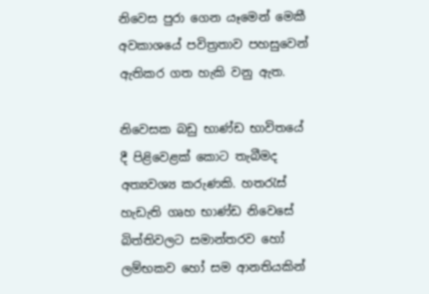නිවෙස පුරා ගෙන යෑමෙන් මෙකී අවකාශයේ පවිත්‍රතාව පහසුවෙන් ඇතිකර ගත හැකි වනු ඇත.

නිවෙසක බඩු භාණ්ඩ භාවිතයේ දී පිළිවෙළක් කොට තැබීමද අත්‍යවශ්‍ය කරුණකි. හතරැස් හැඩැති ගෘහ භාණ්ඩ නිවෙසේ බිත්තිවලට සමාන්තරව හෝ ලම්භකව හෝ සම ආනතියකින්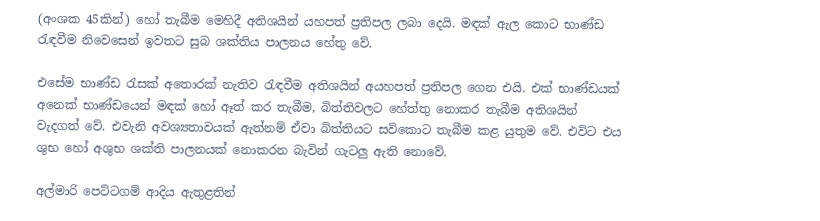(අංශක 45කින්) හෝ තැබීම මෙහිදී අතිශයින් යහපත් ප්‍රතිපල ලබා දෙයි. මඳක් ඇල කොට භාණ්ඩ රැඳවීම නිවෙසෙන් ඉවතට සුබ ශක්තිය පාලනය හේතු වේ.

එසේම භාණ්ඩ රැසක් අතොරක් නැතිව රැඳවීම අතිශයින් අයහපත් ප්‍රතිපල ගෙන එයි. එක් භාණ්ඩයක් අනෙක් භාණ්ඩයෙන් මඳක් හෝ ඈත් කර තැබීම, බිත්තිවලට හේත්තු නොකර තැබීම අතිශයින් වැදගත් වේ. එවැනි අවශ්‍යතාවයක් ඇත්නම් ඒවා බිත්තියට සවිකොට තැබීම කළ යුතුම වේ. එවිට එය ශුභ හෝ අශුභ ශක්ති පාලනයක් නොකරන බැවින් ගැටලු ඇති නොවේ.

අල්මාරි පෙට්ටගම් ආදිය ඇතුළතින්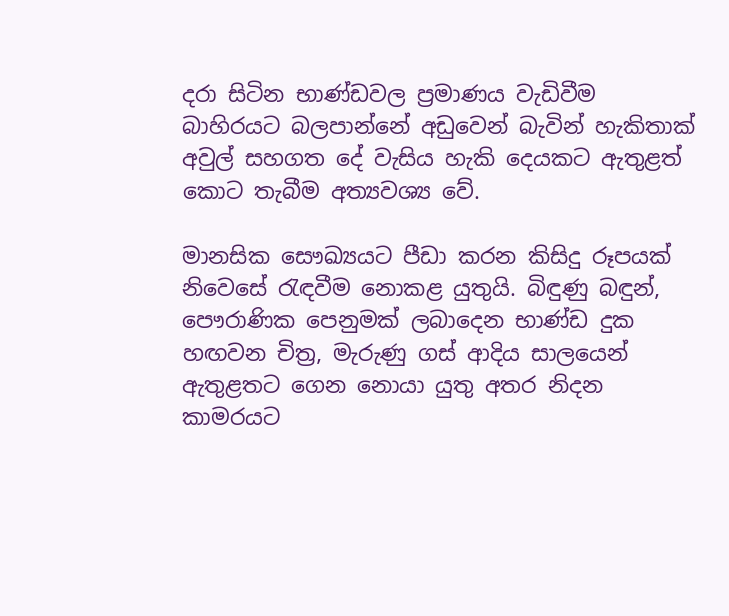දරා සිටින භාණ්ඩවල ප්‍රමාණය වැඩිවීම බාහිරයට බලපාන්නේ අඩුවෙන් බැවින් හැකිතාක් අවුල් සහගත දේ වැසිය හැකි දෙයකට ඇතුළත් කොට තැබීම අත්‍යවශ්‍ය වේ.

මානසික සෞඛ්‍යයට පීඩා කරන කිසිදු රූපයක් නිවෙසේ රැඳවීම නොකළ යුතුයි. බිඳුණු බඳුන්, පෞරාණික පෙනුමක් ලබාදෙන භාණ්ඩ දුක හඟවන චිත්‍ර, මැරුණු ගස් ආදිය සාලයෙන් ඇතුළතට ගෙන නොයා යුතු අතර නිදන කාමරයට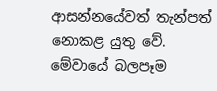ආසන්නයේවත් තැන්පත් නොකළ යුතු වේ. මේවායේ බලපෑම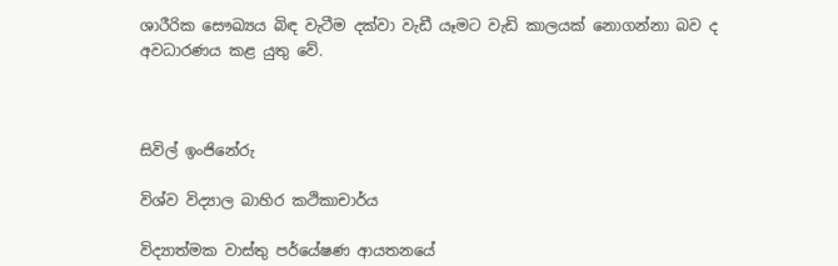ශාරීරික සෞඛ්‍යය බිඳ වැටීම දක්වා වැඩී යෑමට වැඩි කාලයක් නොගන්නා බව ද අවධාරණය කළ යුතු වේ.



සිවිල් ඉංජිනේරු

විශ්ව විද්‍යාල බාහිර කථිකාචාර්ය

විද්‍යාත්මක වාස්තු පර්යේෂණ ආයතනයේ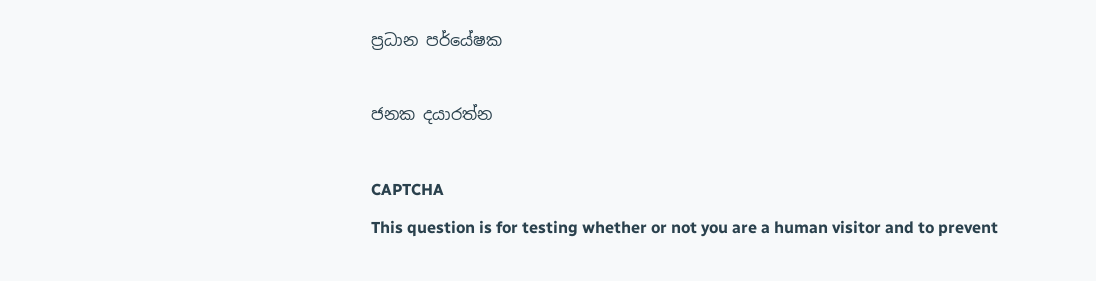ප්‍රධාන පර්යේෂක

ජනක දයාරත්න

CAPTCHA
This question is for testing whether or not you are a human visitor and to prevent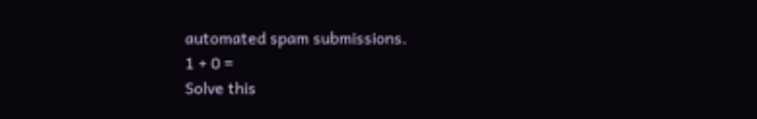automated spam submissions.
1 + 0 =
Solve this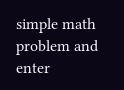simple math problem and enter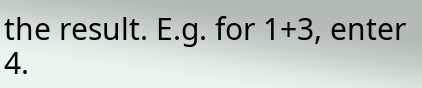the result. E.g. for 1+3, enter 4.